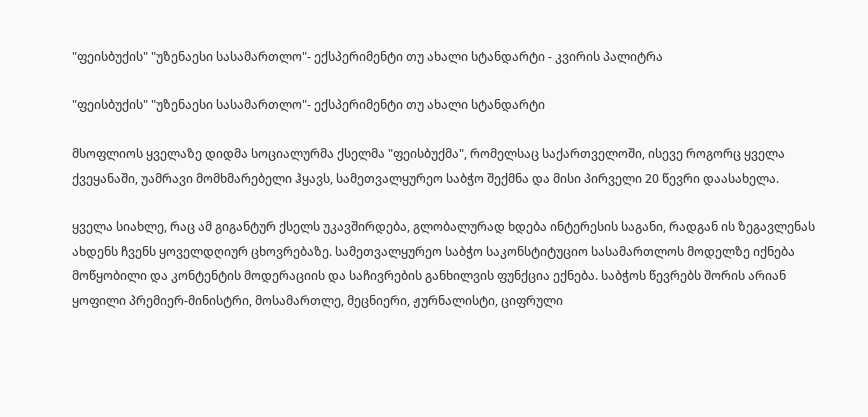"ფეისბუქის" "უზენაესი სასამართლო"- ექსპერიმენტი თუ ახალი სტანდარტი - კვირის პალიტრა

"ფეისბუქის" "უზენაესი სასამართლო"- ექსპერიმენტი თუ ახალი სტანდარტი

მსოფლიოს ყველაზე დიდმა სოციალურმა ქსელმა "ფეისბუქმა", რომელსაც საქართველოში, ისევე როგორც ყველა ქვეყანაში, უამრავი მომხმარებელი ჰყავს, სამეთვალყურეო საბჭო შექმნა და მისი პირველი 20 წევრი დაასახელა.

ყველა სიახლე, რაც ამ გიგანტურ ქსელს უკავშირდება, გლობალურად ხდება ინტერესის საგანი, რადგან ის ზეგავლენას ახდენს ჩვენს ყოველდღიურ ცხოვრებაზე. სამეთვალყურეო საბჭო საკონსტიტუციო სასამართლოს მოდელზე იქნება მოწყობილი და კონტენტის მოდერაციის და საჩივრების განხილვის ფუნქცია ექნება. საბჭოს წევრებს შორის არიან ყოფილი პრემიერ-მინისტრი, მოსამართლე, მეცნიერი, ჟურნალისტი, ციფრული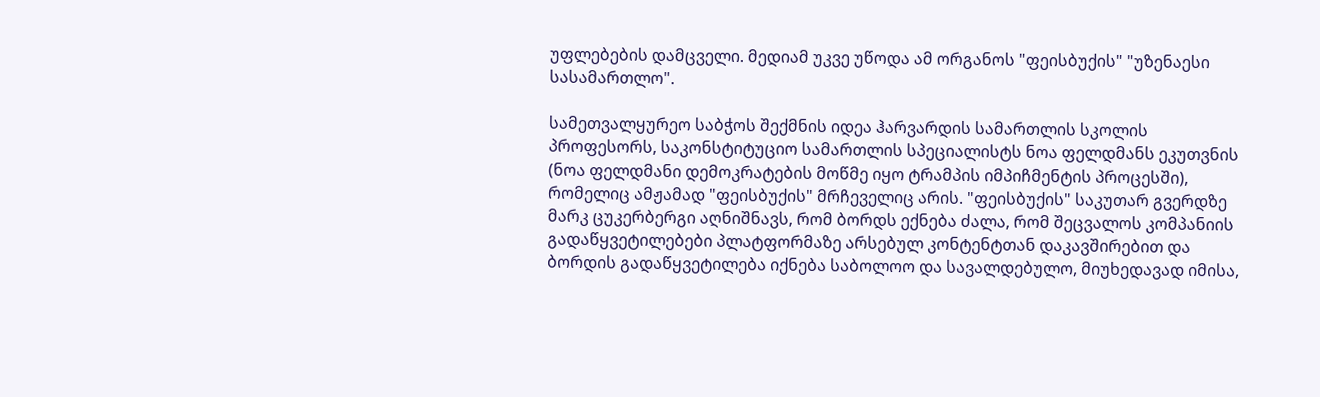უფლებების დამცველი. მედიამ უკვე უწოდა ამ ორგანოს "ფეისბუქის" "უზენაესი სასამართლო".

სამეთვალყურეო საბჭოს შექმნის იდეა ჰარვარდის სამართლის სკოლის პროფესორს, საკონსტიტუციო სამართლის სპეციალისტს ნოა ფელდმანს ეკუთვნის (ნოა ფელდმანი დემოკრატების მოწმე იყო ტრამპის იმპიჩმენტის პროცესში), რომელიც ამჟამად "ფეისბუქის" მრჩეველიც არის. "ფეისბუქის" საკუთარ გვერდზე მარკ ცუკერბერგი აღნიშნავს, რომ ბორდს ექნება ძალა, რომ შეცვალოს კომპანიის გადაწყვეტილებები პლატფორმაზე არსებულ კონტენტთან დაკავშირებით და ბორდის გადაწყვეტილება იქნება საბოლოო და სავალდებულო, მიუხედავად იმისა,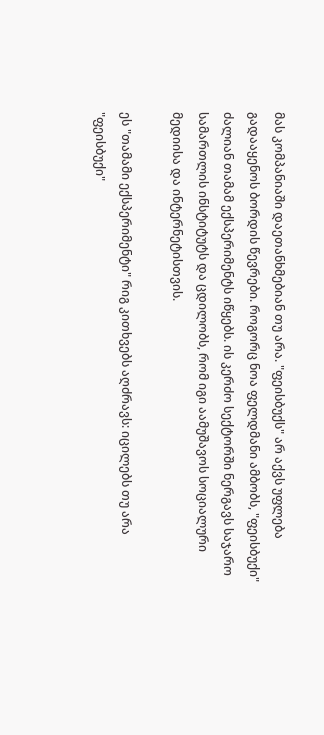მას კომპანიაში დაეთანხმებიან თუ არა. "ფეისბუქს" არ აქვს უფლება გადააყენოს ბორდის წევრები. როგორც ნოა ფელდმანი ამბობს, "ფეისბუქი" ძალიან თამამ ექსპერიმენტს იწყებს. ის კერძო სექტორში ნერგავს საჯარო სამართლის ინსტიტუტს და ცდილობს, რომ იგი აამუშავოს სოციალური მედიისა და ინტერნეტისთვის.

ეს "თამამი ექსპერიმენტი" რიგ კითხვებს აღძრავს: იცილებს თუ არა "ფეისბუქი"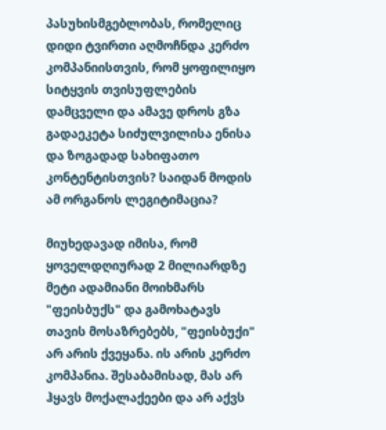პასუხისმგებლობას, რომელიც დიდი ტვირთი აღმოჩნდა კერძო კომპანიისთვის, რომ ყოფილიყო სიტყვის თვისუფლების დამცველი და ამავე დროს გზა გადაეკეტა სიძულვილისა ენისა და ზოგადად სახიფათო კონტენტისთვის? საიდან მოდის ამ ორგანოს ლეგიტიმაცია?

მიუხედავად იმისა, რომ ყოველდღიურად 2 მილიარდზე მეტი ადამიანი მოიხმარს "ფეისბუქს" და გამოხატავს თავის მოსაზრებებს, "ფეისბუქი" არ არის ქვეყანა. ის არის კერძო კომპანია. შესაბამისად, მას არ ჰყავს მოქალაქეები და არ აქვს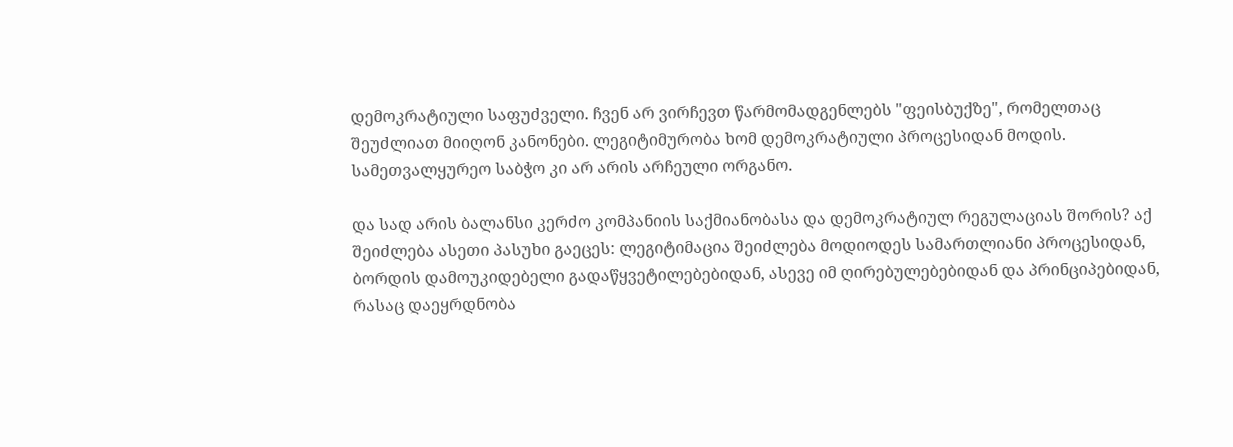დემოკრატიული საფუძველი. ჩვენ არ ვირჩევთ წარმომადგენლებს "ფეისბუქზე", რომელთაც შეუძლიათ მიიღონ კანონები. ლეგიტიმურობა ხომ დემოკრატიული პროცესიდან მოდის. სამეთვალყურეო საბჭო კი არ არის არჩეული ორგანო.

და სად არის ბალანსი კერძო კომპანიის საქმიანობასა და დემოკრატიულ რეგულაციას შორის? აქ შეიძლება ასეთი პასუხი გაეცეს: ლეგიტიმაცია შეიძლება მოდიოდეს სამართლიანი პროცესიდან, ბორდის დამოუკიდებელი გადაწყვეტილებებიდან, ასევე იმ ღირებულებებიდან და პრინციპებიდან, რასაც დაეყრდნობა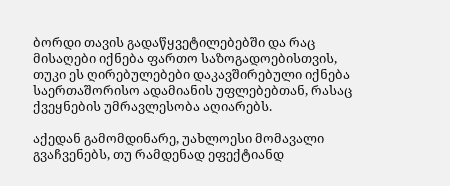ბორდი თავის გადაწყვეტილებებში და რაც მისაღები იქნება ფართო საზოგადოებისთვის, თუკი ეს ღირებულებები დაკავშირებული იქნება საერთაშორისო ადამიანის უფლებებთან, რასაც ქვეყნების უმრავლესობა აღიარებს.

აქედან გამომდინარე, უახლოესი მომავალი გვაჩვენებს, თუ რამდენად ეფექტიანდ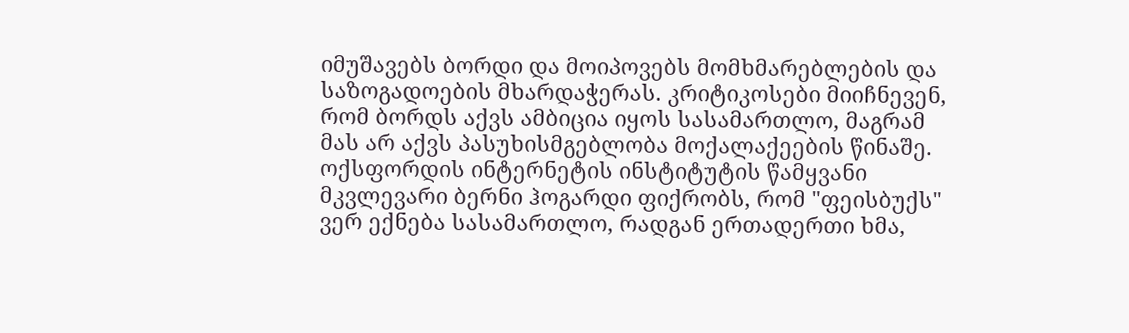იმუშავებს ბორდი და მოიპოვებს მომხმარებლების და საზოგადოების მხარდაჭერას. კრიტიკოსები მიიჩნევენ, რომ ბორდს აქვს ამბიცია იყოს სასამართლო, მაგრამ მას არ აქვს პასუხისმგებლობა მოქალაქეების წინაშე. ოქსფორდის ინტერნეტის ინსტიტუტის წამყვანი მკვლევარი ბერნი ჰოგარდი ფიქრობს, რომ "ფეისბუქს" ვერ ექნება სასამართლო, რადგან ერთადერთი ხმა,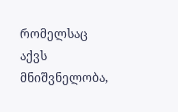რომელსაც აქვს მნიშვნელობა,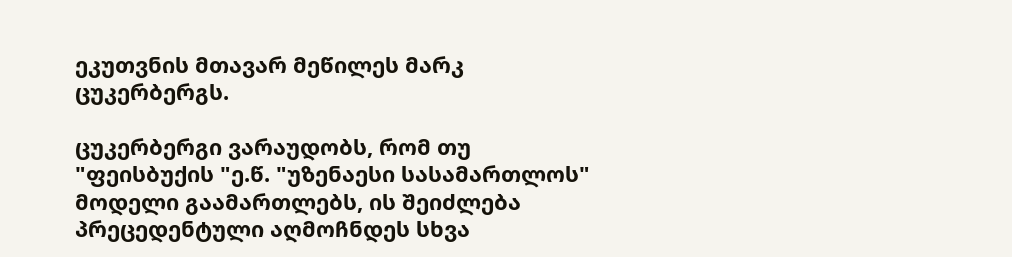ეკუთვნის მთავარ მეწილეს მარკ ცუკერბერგს.

ცუკერბერგი ვარაუდობს, რომ თუ "ფეისბუქის "ე.წ. "უზენაესი სასამართლოს" მოდელი გაამართლებს, ის შეიძლება პრეცედენტული აღმოჩნდეს სხვა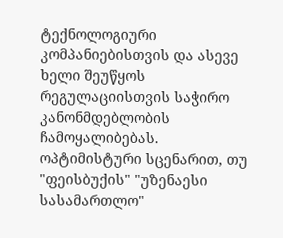ტექნოლოგიური კომპანიებისთვის და ასევე ხელი შეუწყოს რეგულაციისთვის საჭირო კანონმდებლობის ჩამოყალიბებას. ოპტიმისტური სცენარით, თუ "ფეისბუქის" "უზენაესი სასამართლო"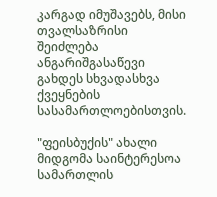კარგად იმუშავებს, მისი თვალსაზრისი შეიძლება ანგარიშგასაწევი გახდეს სხვადასხვა ქვეყნების სასამართლოებისთვის.

"ფეისბუქის" ახალი მიდგომა საინტერესოა სამართლის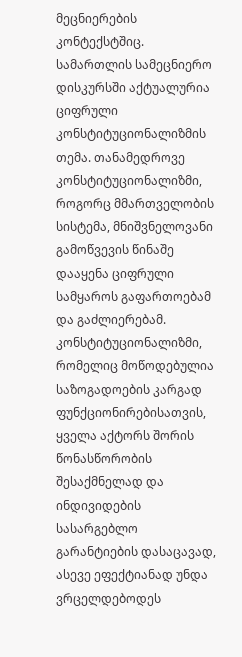მეცნიერების კონტექსტშიც. სამართლის სამეცნიერო დისკურსში აქტუალურია ციფრული კონსტიტუციონალიზმის თემა. თანამედროვე კონსტიტუციონალიზმი, როგორც მმართველობის სისტემა, მნიშვნელოვანი გამოწვევის წინაშე დააყენა ციფრული სამყაროს გაფართოებამ და გაძლიერებამ. კონსტიტუციონალიზმი, რომელიც მოწოდებულია საზოგადოების კარგად ფუნქციონირებისათვის, ყველა აქტორს შორის წონასწორობის შესაქმნელად და ინდივიდების სასარგებლო გარანტიების დასაცავად, ასევე ეფექტიანად უნდა ვრცელდებოდეს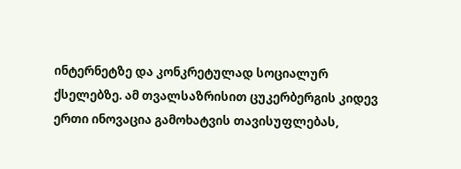ინტერნეტზე და კონკრეტულად სოციალურ ქსელებზე. ამ თვალსაზრისით ცუკერბერგის კიდევ ერთი ინოვაცია გამოხატვის თავისუფლებას,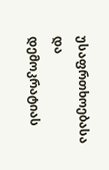უსაფრთხოებასა და დემოკრატიას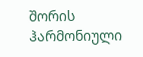შორის ჰარმონიული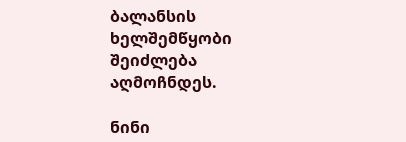ბალანსის ხელშემწყობი შეიძლება აღმოჩნდეს.

ნინი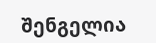შენგელია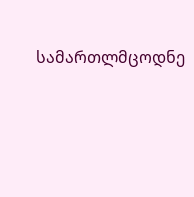სამართლმცოდნე